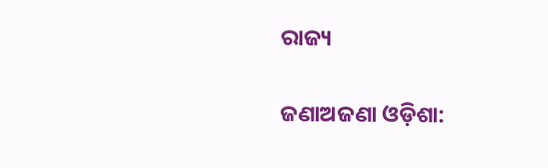ରାଜ୍ୟ

ଜଣାଅଜଣା ଓଡ଼ିଶା: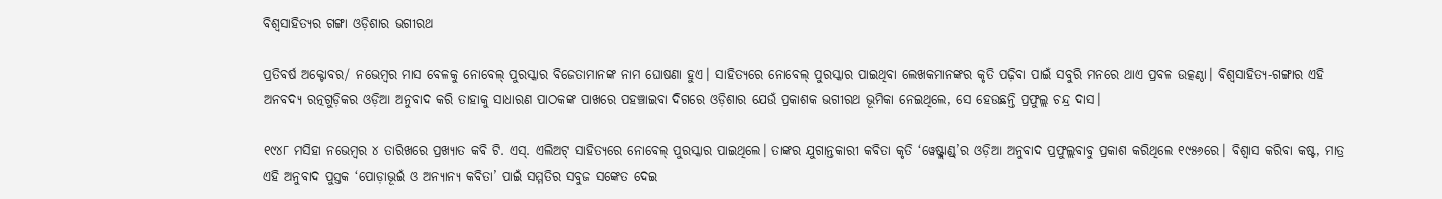ବିଶ୍ବସାହିତ୍ୟର ଗଙ୍ଗା ଓଡ଼ିଶାର ଭଗୀରଥ

ପ୍ରତିବର୍ଷ ଅକ୍ଟୋବର/ ନଭେମ୍ବର ମାସ ବେଳକୁ ନୋବେଲ୍ ପୁରସ୍କାର ବିଜେତାମାନଙ୍କ ନାମ ଘୋଷଣା ହୁଏ। ସାହିତ୍ୟରେ ନୋବେଲ୍ ପୁରସ୍କାର ପାଇଥିବା ଲେଖକମାନଙ୍କର କୃତି ପଢ଼ିବା ପାଇଁ ସବୁରି ମନରେ ଥାଏ ପ୍ରବଳ ଉତ୍କଣ୍ଠା। ବିଶ୍ବସାହିତ୍ୟ-ଗଙ୍ଗାର ଏହି ଅନବଦ୍ୟ ରତ୍ନଗୁଡ଼ିକର ଓଡ଼ିଆ ଅନୁବାଦ କରି ତାହାକୁ ସାଧାରଣ ପାଠକଙ୍କ ପାଖରେ ପହଞ୍ଚାଇବା ଦିଗରେ ଓଡ଼ିଶାର ଯେଉଁ ପ୍ରକାଶକ ଭଗୀରଥ ଭୂମିକା ନେଇଥିଲେ, ସେ ହେଉଛନ୍ତି ପ୍ରଫୁଲ୍ଲ ଚନ୍ଦ୍ର ଦାସ।

୧୯୪୮ ମସିହା ନଭେମ୍ବର ୪ ତାରିଖରେ ପ୍ରଖ୍ୟାତ କବି ଟି. ଏସ୍. ଏଲିଅଟ୍ ସାହିତ୍ୟରେ ନୋବେଲ୍ ପୁରସ୍କାର ପାଇଥିଲେ। ତାଙ୍କର ଯୁଗାନ୍ତକାରୀ କବିତା କୃତି ‘ୱେଷ୍ଟ୍ଲାଣ୍ଡ୍’ର ଓଡ଼ିଆ ଅନୁବାଦ ପ୍ରଫୁଲ୍ଲବାବୁ ପ୍ରକାଶ କରିଥିଲେ ୧୯୫୬ରେ। ବିଶ୍ୱାସ କରିବା କଷ୍ଟ, ମାତ୍ର ଏହି ଅନୁବାଦ ପୁସ୍ତକ ‘ପୋଡ଼ାଭୂଇଁ ଓ ଅନ୍ୟାନ୍ୟ କବିତା’ ପାଇଁ ସମ୍ମତିର ସବୁଜ ସଙ୍କେତ ଦେଇ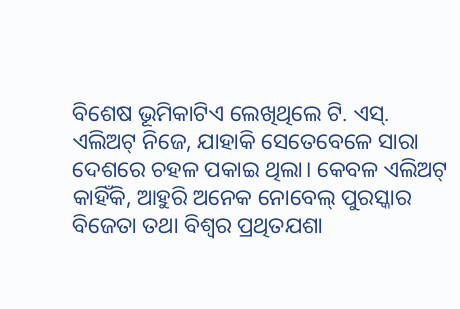ବିଶେଷ ଭୂମିକାଟିଏ ଲେଖିଥିଲେ ଟି. ଏସ୍. ଏଲିଅଟ୍ ନିଜେ, ଯାହାକି ସେତେବେଳେ ସାରା ଦେଶରେ ଚହଳ ପକାଇ ଥିଲା। କେବଳ ଏଲିଅଟ୍ କାହିଁକି, ଆହୁରି ଅନେକ ନୋବେଲ୍ ପୁରସ୍କାର ବିଜେତା ତଥା ବିଶ୍ବର ପ୍ରଥିତଯଶା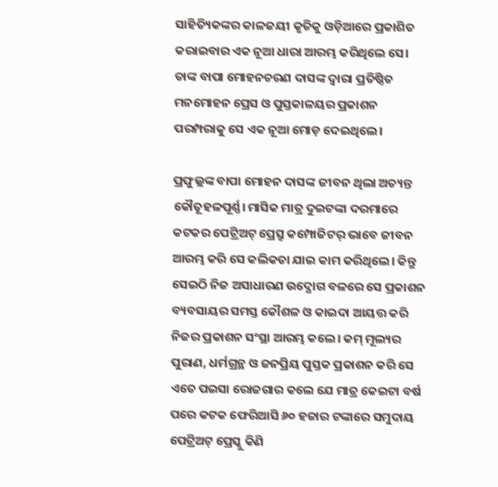ସାହିତ୍ୟିକଙ୍କର କାଳଜୟୀ କୃତିକୁ ଓଡ଼ିଆରେ ପ୍ରକାଶିତ କରାଇବାର ଏକ ନୂଆ ଧାରା ଆରମ୍ଭ କରିଥିଲେ ସେ। ତାଙ୍କ ବାପା ମୋହନଚରଣ ଦାସଙ୍କ ଦ୍ବାରା ପ୍ରତିଷ୍ଠିତ ମନମୋହନ ପ୍ରେସ ଓ ପୁସ୍ତକାଳୟର ପ୍ରକାଶନ ପରମ୍ପରାକୁ ସେ ଏକ ନୂଆ ମୋଡ଼ ଦେଇଥିଲେ।

ପ୍ରଫୁଲ୍ଲଙ୍କ ବାପା ମୋହନ ଦାସଙ୍କ ଜୀବନ ଥିଲା ଅତ୍ୟନ୍ତ କୌତୂହଳପୂର୍ଣ୍ଣ। ମାସିକ ମାତ୍ର ଦୁଇଟଙ୍କା ଦରମାରେ କଟକର ପେଟ୍ରିଅଟ୍ ପ୍ରେସ୍ରୁ କମ୍ପୋଜିଟର୍ ଭାବେ ଜୀବନ ଆରମ୍ଭ କରି ସେ କଲିକତା ଯାଇ କାମ କରିଥିଲେ। କିନ୍ତୁ ସେଇଠି ନିଜ ଅସାଧାରଣ ଉଦ୍ଯୋଗ ବଳରେ ସେ ପ୍ରକାଶନ ବ୍ୟବସାୟର ସମସ୍ତ କୌଶଳ ଓ କାଇଦା ଆୟତ୍ତ କରି ନିଜର ପ୍ରକାଶନ ସଂସ୍ଥା ଆରମ୍ଭ କଲେ। କମ୍ ମୂଲ୍ୟର ପୁରାଣ, ଧର୍ମଗ୍ରନ୍ଥ ଓ ଜନପ୍ରିୟ ପୁସ୍ତକ ପ୍ରକାଶନ କରି ସେ ଏତେ ପଇସା ରୋଜଗାର କଲେ ଯେ ମାତ୍ର କେଇଟା ବର୍ଷ ପରେ କଟକ ଫେରିଆସି ୬୦ ହଜାର ଟଙ୍କାରେ ସମୁଦାୟ ପେଟ୍ରିଅଟ୍ ପ୍ରେସ୍କୁ କିଣି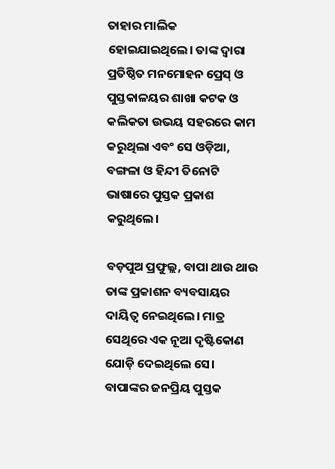ତାହାର ମାଲିକ ହୋଇଯାଇଥିଲେ। ତାଙ୍କ ଦ୍ବାରା ପ୍ରତିଷ୍ଠିତ ମନମୋହନ ପ୍ରେସ୍ ଓ ପୁସ୍ତକାଳୟର ଶାଖା କଟକ ଓ କଲିକତା ଉଭୟ ସହରରେ କାମ କରୁଥିଲା ଏବଂ ସେ ଓଡ଼ିଆ, ବଙ୍ଗଳା ଓ ହିନ୍ଦୀ ତିନୋଟି ଭାଷାରେ ପୁସ୍ତକ ପ୍ରକାଶ କରୁଥିଲେ।

ବଡ଼ପୁଅ ପ୍ରଫୁଲ୍ଲ, ବାପା ଥାଉ ଥାଉ ତାଙ୍କ ପ୍ରକାଶନ ବ୍ୟବସାୟର ଦାୟିତ୍ବ ନେଇଥିଲେ। ମାତ୍ର ସେଥିରେ ଏକ ନୂଆ ଦୃଷ୍ଟିକୋଣ ଯୋଡ଼ି ଦେଇଥିଲେ ସେ। ବାପାଙ୍କର ଜନପ୍ରିୟ ପୁସ୍ତକ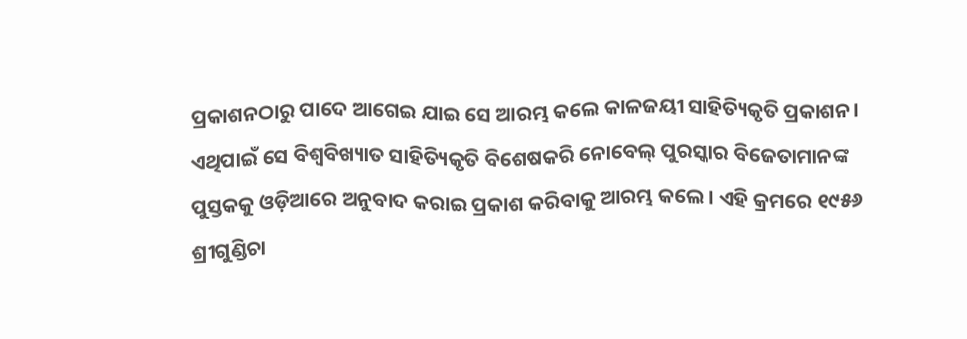ପ୍ରକାଶନଠାରୁ ପାଦେ ଆଗେଇ ଯାଇ ସେ ଆରମ୍ଭ କଲେ କାଳଜୟୀ ସାହିତ୍ୟିକୃତି ପ୍ରକାଶନ। ଏଥିପାଇଁ ସେ ବିଶ୍ବବିଖ୍ୟାତ ସାହିତ୍ୟିକୃତି ବିଶେଷକରି ନୋବେଲ୍ ପୁରସ୍କାର ବିଜେତାମାନଙ୍କ ପୁସ୍ତକକୁ ଓଡ଼ିଆରେ ଅନୁବାଦ କରାଇ ପ୍ରକାଶ କରିବାକୁ ଆରମ୍ଭ କଲେ। ଏହି କ୍ରମରେ ୧୯୫୬ ଶ୍ରୀଗୁଣ୍ଡିଚା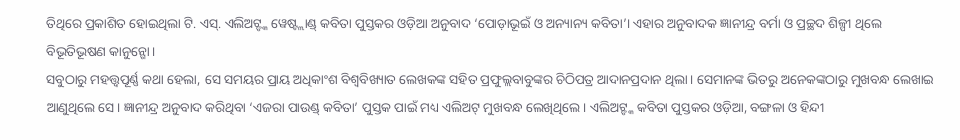ତିଥିରେ ପ୍ରକାଶିତ ହୋଇଥିଲା ଟି. ଏସ୍. ଏଲିଅଟ୍ଙ୍କ ୱେଷ୍ଟ୍ଲାଣ୍ଡ୍ କବିତା ପୁସ୍ତକର ଓଡ଼ିଆ ଅନୁବାଦ ‘ପୋଡ଼ାଭୂଇଁ ଓ ଅନ୍ୟାନ୍ୟ କବିତା’। ଏହାର ଅନୁବାଦକ ଜ୍ଞାନୀନ୍ଦ୍ର ବର୍ମା ଓ ପ୍ରଚ୍ଛଦ ଶିଳ୍ପୀ ଥିଲେ ବିଭୂତିଭୂଷଣ କାନୁନ୍ଗୋ।
ସବୁଠାରୁ ମହତ୍ତ୍ବପୂର୍ଣ୍ଣ କଥା ହେଲା, ସେ ସମୟର ପ୍ରାୟ ଅଧିକାଂଶ ବିଶ୍ବବିଖ୍ୟାତ ଲେଖକଙ୍କ ସହିତ ପ୍ରଫୁଲ୍ଲବାବୁଙ୍କର ଚିଠିପତ୍ର ଆଦାନପ୍ରଦାନ ଥିଲା। ସେମାନଙ୍କ ଭିତରୁ ଅନେକଙ୍କଠାରୁ ମୁଖବନ୍ଧ ଲେଖାଇ ଆଣୁଥିଲେ ସେ। ଜ୍ଞାନୀନ୍ଦ୍ର ଅନୁବାଦ କରିଥିବା ‘ଏଜରା ପାଉଣ୍ଡ୍ କବିତା’ ପୁସ୍ତକ ପାଇଁ ମଧ୍ୟ ଏଲିଅଟ୍ ମୁଖବନ୍ଧ ଲେଖିଥିଲେ। ଏଲିଅଟ୍ଙ୍କ କବିତା ପୁସ୍ତକର ଓଡ଼ିଆ, ବଙ୍ଗଳା ଓ ହିନ୍ଦୀ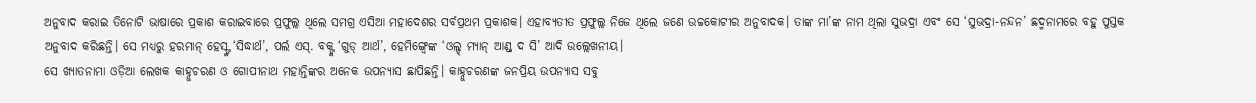ଅନୁବାଦ କରାଇ ତିନୋଟି ଭାଷାରେ ପ୍ରକାଶ କରାଇବାରେ ପ୍ରଫୁଲ୍ଲ ଥିଲେ ସମଗ୍ର ଏସିଆ ମହାଦେଶର ସର୍ବପ୍ରଥମ ପ୍ରକାଶକ। ଏହାବ୍ୟତୀତ ପ୍ରଫୁଲ୍ଲ ନିଜେ ଥିଲେ ଜଣେ ଉଚ୍ଚକୋଟୀର ଅନୁବାଦକ। ତାଙ୍କ ମା’ଙ୍କ ନାମ ଥିଲା ସୁଭଦ୍ରା ଏବଂ ସେ ‘ସୁଭଦ୍ରା-ନନ୍ଦନ’ ଛଦ୍ମନାମରେ ବହୁ ପୁସ୍ତକ ଅନୁବାଦ କରିଛନ୍ତି। ସେ ମଧ୍ୟରୁ ହରମାନ୍ ହେସ୍ଙ୍କ ‘ସିଦ୍ଧାର୍ଥ’, ପର୍ଲ ଏସ୍. ବକ୍ଙ୍କ ‘ଗୁଡ୍ ଆର୍ଥ’, ହେମିଙ୍ଗ୍ୱେଙ୍କ ‘ଓଲ୍ଡ୍ ମ୍ୟାନ୍ ଆଣ୍ଡ୍ ଦ ସି’ ଆଦି ଉଲ୍ଲେଖନୀୟ।
ସେ ଖ୍ୟାତନାମା ଓଡ଼ିଆ ଲେଖକ କାହ୍ନୁଚରଣ ଓ ଗୋପୀନାଥ ମହାନ୍ତିଙ୍କର ଅନେକ ଉପନ୍ୟାସ ଛାପିଛନ୍ତି। କାହ୍ନୁଚରଣଙ୍କ ଜନପ୍ରିୟ ଉପନ୍ୟାସ ସବୁ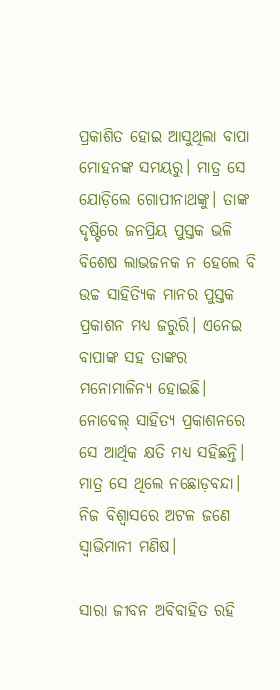ପ୍ରକାଶିତ ହୋଇ ଆସୁଥିଲା ବାପା ମୋହନଙ୍କ ସମୟରୁ। ମାତ୍ର ସେ ଯୋଡ଼ିଲେ ଗୋପୀନାଥଙ୍କୁ। ତାଙ୍କ ଦୃଷ୍ଟିରେ ଜନପ୍ରିୟ ପୁସ୍ତକ ଭଳି ବିଶେଷ ଲାଭଜନକ ନ ହେଲେ ବି ଉଚ୍ଚ ସାହିତ୍ୟିକ ମାନର ପୁସ୍ତକ ପ୍ରକାଶନ ମଧ୍ୟ ଜରୁରି। ଏନେଇ ବାପାଙ୍କ ସହ ତାଙ୍କର ମନୋମାଳିନ୍ୟ ହୋଇଛି। ନୋବେଲ୍ ସାହିତ୍ୟ ପ୍ରକାଶନରେ ସେ ଆର୍ଥିକ କ୍ଷତି ମଧ୍ୟ ସହିଛନ୍ତି। ମାତ୍ର ସେ ଥିଲେ ନଛୋଡ଼ବନ୍ଦା। ନିଜ ବିଶ୍ବାସରେ ଅଟଳ ଜଣେ ସ୍ବାଭିମାନୀ ମଣିଷ।

ସାରା ଜୀବନ ଅବିବାହିତ ରହି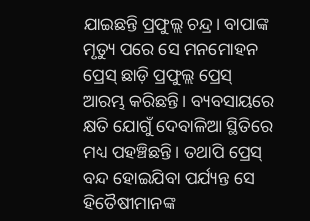ଯାଇଛନ୍ତି ପ୍ରଫୁଲ୍ଲ ଚନ୍ଦ୍ର। ବାପାଙ୍କ ମୃତ୍ୟୁ ପରେ ସେ ମନମୋହନ ପ୍ରେସ୍ ଛାଡ଼ି ପ୍ରଫୁଲ୍ଲ ପ୍ରେସ୍ ଆରମ୍ଭ କରିଛନ୍ତି। ବ୍ୟବସାୟରେ କ୍ଷତି ଯୋଗୁଁ ଦେବାଳିଆ ସ୍ଥିତିରେ ମଧ୍ୟ ପହଞ୍ଚିଛନ୍ତି। ତଥାପି ପ୍ରେସ୍ ବନ୍ଦ ହୋଇଯିବା ପର୍ଯ୍ୟନ୍ତ ସେ ହିତୈଷୀମାନଙ୍କ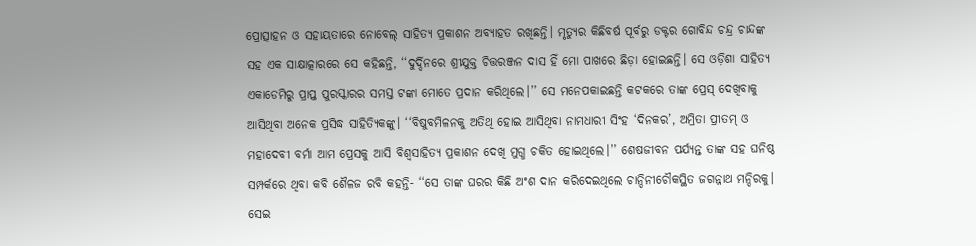ପ୍ରୋତ୍ସାହନ ଓ ସହାୟତାରେ ନୋବେଲ୍ ସାହିତ୍ୟ ପ୍ରକାଶନ ଅବ୍ୟାହତ ରଖିଛନ୍ତି। ମୃତ୍ୟୁର କିଛିବର୍ଷ ପୂର୍ବରୁ ଡକ୍ଟର ଗୋବିନ୍ଦ ଚନ୍ଦ୍ର ଚାନ୍ଦଙ୍କ ସହ ଏକ ସାକ୍ଷାତ୍କାରରେ ସେ କହିଛନ୍ତି, ‘‘ଦୁର୍ଦ୍ଦିନରେ ଶ୍ରୀଯୁକ୍ତ ଚିତ୍ତରଞ୍ଜନ ଦାସ ହିଁ ମୋ ପାଖରେ ଛିଡ଼ା ହୋଇଛନ୍ତି। ସେ ଓଡ଼ିଶା ସାହିତ୍ୟ ଏକାଡେମିରୁ ପ୍ରାପ୍ତ ପୁରସ୍କାରର ସମସ୍ତ ଟଙ୍କା ମୋତେ ପ୍ରଦାନ କରିଥିଲେ।’’ ସେ ମନେପକାଇଛନ୍ତି କଟକରେ ତାଙ୍କ ପ୍ରେସ୍ ଦେଖିବାକୁ ଆସିଥିବା ଅନେକ ପ୍ରସିଦ୍ଧ ସାହିତ୍ୟିକଙ୍କୁ। ‘‘ବିଷୁବମିଳନକୁ ଅତିଥି ହୋଇ ଆସିଥିବା ନାମଧାରୀ ସିଂହ ‘ଦିନକର’, ଅମ୍ରିତା ପ୍ରୀତମ୍ ଓ ମହାଦେବୀ ବର୍ମା ଆମ ପ୍ରେସକୁ ଆସି ବିଶ୍ବସାହିତ୍ୟ ପ୍ରକାଶନ ଦେଖି ମୁଗ୍ଧ ଚକିତ ହୋଇଥିଲେ।’’ ଶେଷଜୀବନ ପର୍ଯ୍ୟନ୍ତ ତାଙ୍କ ସହ ଘନିଷ୍ଠ ସମ୍ପର୍କରେ ଥିବା କବି ଶୈଳଜ ରବି କହନ୍ତି- ‘‘ସେ ତାଙ୍କ ଘରର କିଛି ଅଂଶ ଦାନ କରିଦେଇଥିଲେ ଚାନ୍ଦିନୀଚୌକସ୍ଥିତ ଜଗନ୍ନାଥ ମନ୍ଦିରକୁ। ସେଇ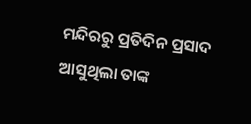ମନ୍ଦିରରୁ ପ୍ରତିଦିନ ପ୍ରସାଦ ଆସୁଥିଲା ତାଙ୍କ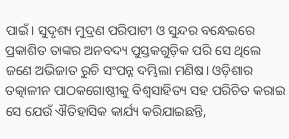ପାଇଁ। ସୁଦୃଶ୍ୟ ମୁଦ୍ରଣ ପରିପାଟୀ ଓ ସୁନ୍ଦର ବନ୍ଧେଇରେ ପ୍ରକାଶିତ ତାଙ୍କର ଅନବଦ୍ୟ ପୁସ୍ତକଗୁଡ଼ିକ ପରି ସେ ଥିଲେ ଜଣେ ଅଭିଜାତ ରୁଚି ସଂପନ୍ନ ଦମ୍ଭିଲା ମଣିଷ। ଓଡ଼ିଶାର ତତ୍କାଳୀନ ପାଠକଗୋଷ୍ଠୀକୁ ବିଶ୍ବସାହିତ୍ୟ ସହ ପରିଚିତ କରାଇ ସେ ଯେଉଁ ଐତିହାସିକ କାର୍ଯ୍ୟ କରିଯାଇଛନ୍ତି,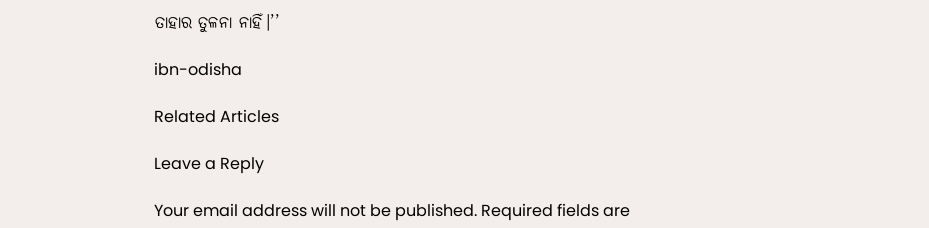ତାହାର ତୁଳନା ନାହିଁ।’’

ibn-odisha

Related Articles

Leave a Reply

Your email address will not be published. Required fields are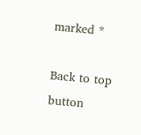marked *

Back to top button